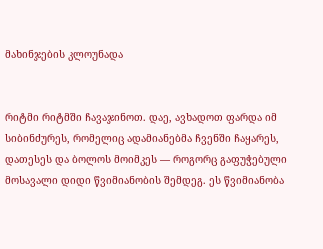მახინჯების კლოუნადა


რიტმი რიტმში ჩავაჯინოთ. დაე, ავხადოთ ფარდა იმ სიბინძურეს, რომელიც ადამიანებმა ჩვენში ჩაყარეს, დათესეს და ბოლოს მოიმკეს — როგორც გაფუჭებული მოსავალი დიდი წვიმიანობის შემდეგ. ეს წვიმიანობა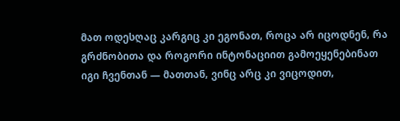მათ ოდესღაც კარგიც კი ეგონათ, როცა არ იცოდნენ, რა გრძნობითა და როგორი ინტონაციით გამოეყენებინათ იგი ჩვენთან — მათთან, ვინც არც კი ვიცოდით,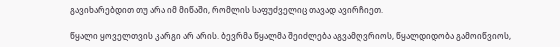გავიხარებდით თუ არა იმ მიწაში, რომლის საფუძველიც თავად ავირჩიეთ.

წყალი ყოველთვის კარგი არ არის. ბევრმა წყალმა შეიძლება აგვამღვრიოს, წყალდიდობა გამოიწვიოს,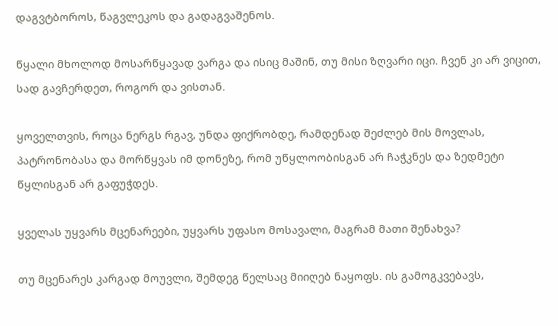დაგვტბოროს, წაგვლეკოს და გადაგვაშენოს.

წყალი მხოლოდ მოსარწყავად ვარგა და ისიც მაშინ, თუ მისი ზღვარი იცი. ჩვენ კი არ ვიცით, სად გავჩერდეთ, როგორ და ვისთან.

ყოველთვის, როცა ნერგს რგავ, უნდა ფიქრობდე, რამდენად შეძლებ მის მოვლას, პატრონობასა და მორწყვას იმ დონეზე, რომ უწყლოობისგან არ ჩაჭკნეს და ზედმეტი წყლისგან არ გაფუჭდეს.

ყველას უყვარს მცენარეები, უყვარს უფასო მოსავალი, მაგრამ მათი შენახვა?

თუ მცენარეს კარგად მოუვლი, შემდეგ წელსაც მიიღებ ნაყოფს. ის გამოგკვებავს,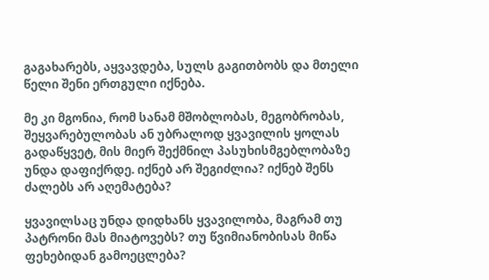გაგახარებს, აყვავდება, სულს გაგითბობს და მთელი წელი შენი ერთგული იქნება.

მე კი მგონია, რომ სანამ მშობლობას, მეგობრობას, შეყვარებულობას ან უბრალოდ ყვავილის ყოლას გადაწყვეტ, მის მიერ შექმნილ პასუხისმგებლობაზე უნდა დაფიქრდე. იქნებ არ შეგიძლია? იქნებ შენს ძალებს არ აღემატება?

ყვავილსაც უნდა დიდხანს ყვავილობა, მაგრამ თუ პატრონი მას მიატოვებს? თუ წვიმიანობისას მიწა ფეხებიდან გამოეცლება?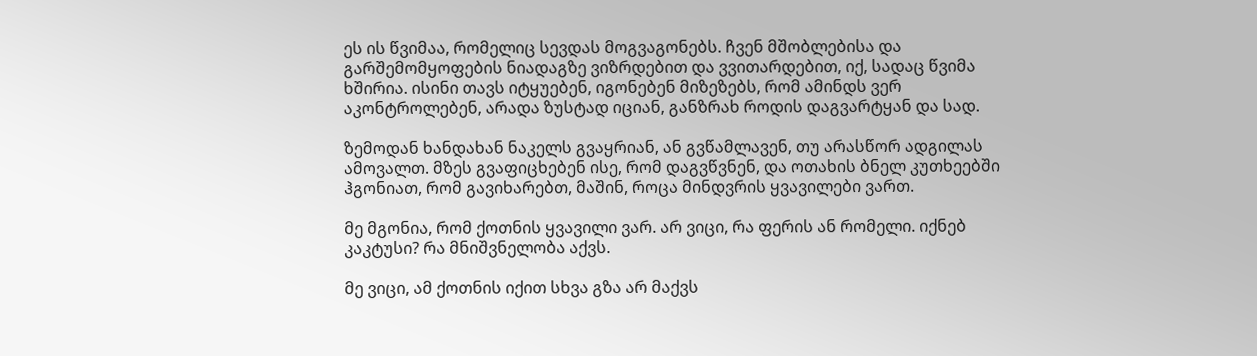ეს ის წვიმაა, რომელიც სევდას მოგვაგონებს. ჩვენ მშობლებისა და გარშემომყოფების ნიადაგზე ვიზრდებით და ვვითარდებით, იქ, სადაც წვიმა ხშირია. ისინი თავს იტყუებენ, იგონებენ მიზეზებს, რომ ამინდს ვერ აკონტროლებენ, არადა ზუსტად იციან, განზრახ როდის დაგვარტყან და სად.

ზემოდან ხანდახან ნაკელს გვაყრიან, ან გვწამლავენ, თუ არასწორ ადგილას ამოვალთ. მზეს გვაფიცხებენ ისე, რომ დაგვწვნენ, და ოთახის ბნელ კუთხეებში ჰგონიათ, რომ გავიხარებთ, მაშინ, როცა მინდვრის ყვავილები ვართ.

მე მგონია, რომ ქოთნის ყვავილი ვარ. არ ვიცი, რა ფერის ან რომელი. იქნებ კაკტუსი? რა მნიშვნელობა აქვს.

მე ვიცი, ამ ქოთნის იქით სხვა გზა არ მაქვს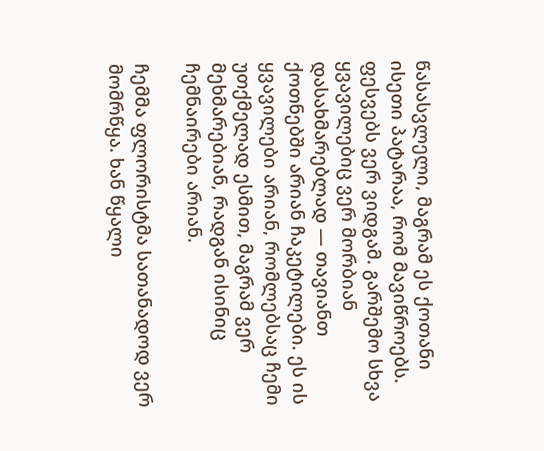წასასვლელი, მაგრამ ეს ქოთანი ისეთი პატარაა, რომ მავიწროებს. ფესვებს ვერ ვიდგამ. გარშემო სხვა ყვავილებიც ვერ მორბიან დასახმარებლად — თავიანთ ქოთნებში არიან ჩაკეტილები. ეს ის ყვავილები არიან, რომლებსაც ჩემი უთქმელად ესმით, მაგრამ ვერ მეხმარებიან, რადგან ისინიც ჩემნაირები არიან.

ჩემმა ფლორისტმა სათანადოდ ვერ მომრწყა. ხან წყალი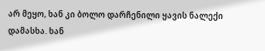არ მეყო, ხან კი ბოლო დარჩენილი ყავის ნალექი დამასხა. ხან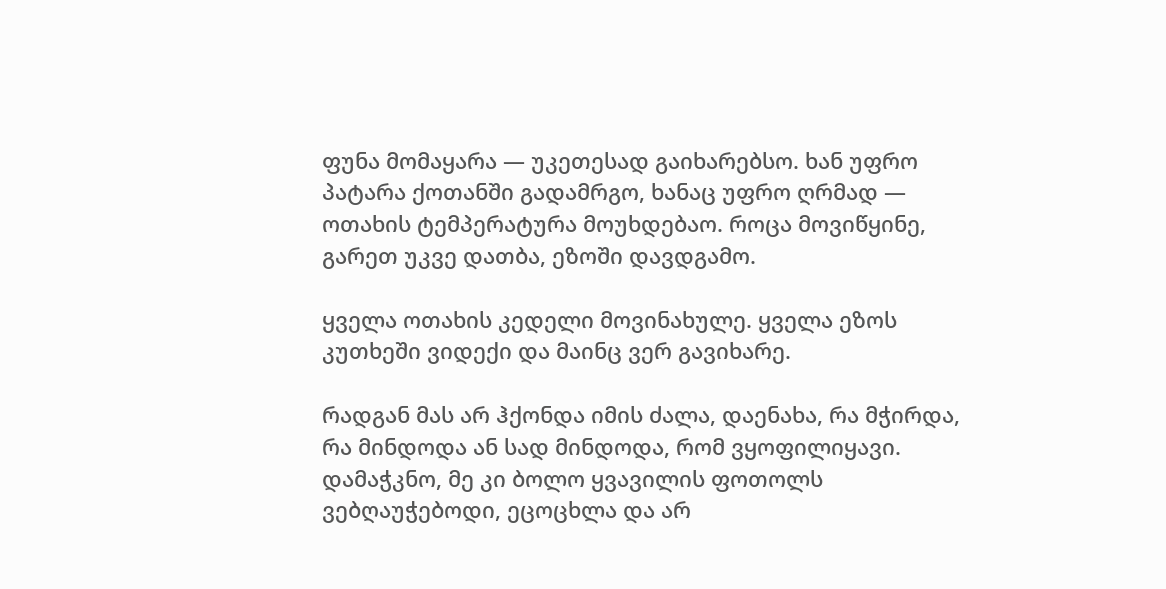ფუნა მომაყარა — უკეთესად გაიხარებსო. ხან უფრო პატარა ქოთანში გადამრგო, ხანაც უფრო ღრმად — ოთახის ტემპერატურა მოუხდებაო. როცა მოვიწყინე, გარეთ უკვე დათბა, ეზოში დავდგამო.

ყველა ოთახის კედელი მოვინახულე. ყველა ეზოს კუთხეში ვიდექი და მაინც ვერ გავიხარე.

რადგან მას არ ჰქონდა იმის ძალა, დაენახა, რა მჭირდა, რა მინდოდა ან სად მინდოდა, რომ ვყოფილიყავი. დამაჭკნო, მე კი ბოლო ყვავილის ფოთოლს ვებღაუჭებოდი, ეცოცხლა და არ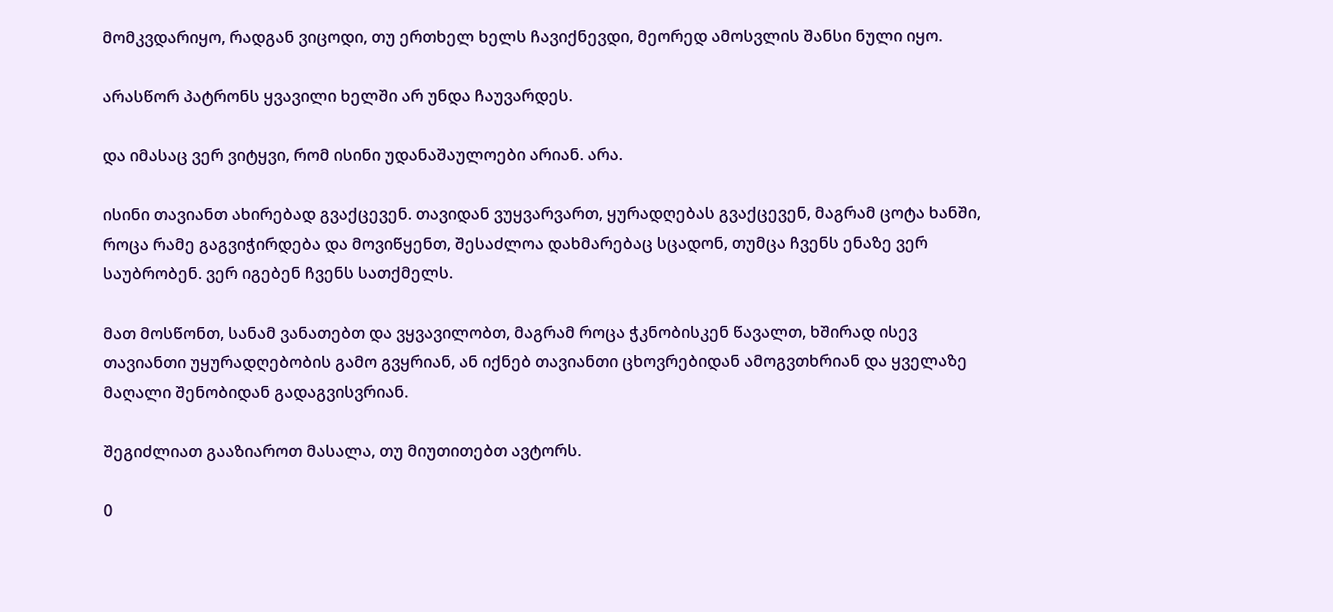მომკვდარიყო, რადგან ვიცოდი, თუ ერთხელ ხელს ჩავიქნევდი, მეორედ ამოსვლის შანსი ნული იყო.

არასწორ პატრონს ყვავილი ხელში არ უნდა ჩაუვარდეს.

და იმასაც ვერ ვიტყვი, რომ ისინი უდანაშაულოები არიან. არა.

ისინი თავიანთ ახირებად გვაქცევენ. თავიდან ვუყვარვართ, ყურადღებას გვაქცევენ, მაგრამ ცოტა ხანში, როცა რამე გაგვიჭირდება და მოვიწყენთ, შესაძლოა დახმარებაც სცადონ, თუმცა ჩვენს ენაზე ვერ საუბრობენ. ვერ იგებენ ჩვენს სათქმელს.

მათ მოსწონთ, სანამ ვანათებთ და ვყვავილობთ, მაგრამ როცა ჭკნობისკენ წავალთ, ხშირად ისევ თავიანთი უყურადღებობის გამო გვყრიან, ან იქნებ თავიანთი ცხოვრებიდან ამოგვთხრიან და ყველაზე მაღალი შენობიდან გადაგვისვრიან.

შეგიძლიათ გააზიაროთ მასალა, თუ მიუთითებთ ავტორს.

0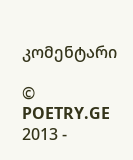კომენტარი

© POETRY.GE 2013 -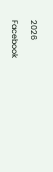2026

Facebook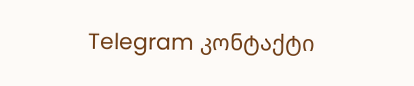Telegram კონტაქტი